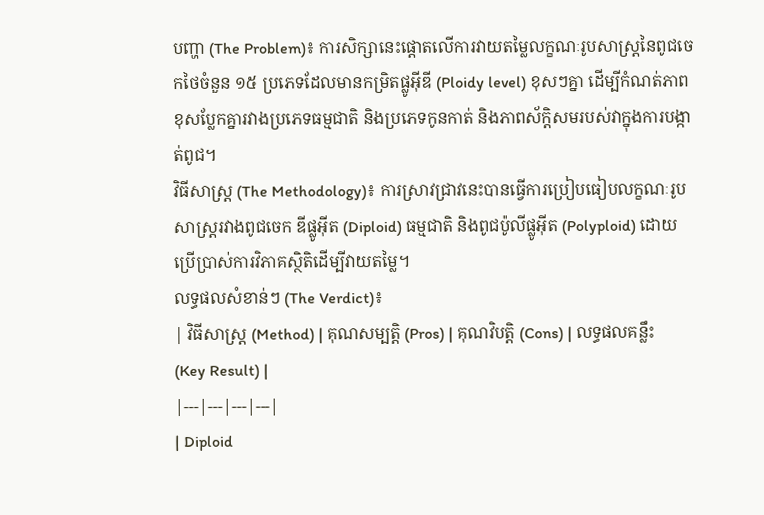បញ្ហា (The Problem)៖ ការសិក្សានេះផ្តោតលើការវាយតម្លៃលក្ខណៈរូបសាស្ត្រនៃពូជចេកថៃចំនួន ១៥ ប្រភេទដែលមានកម្រិតផ្លូអ៊ីឌី (Ploidy level) ខុសៗគ្នា ដើម្បីកំណត់ភាពខុសប្លែកគ្នារវាងប្រភេទធម្មជាតិ និងប្រភេទកូនកាត់ និងភាពស័ក្តិសមរបស់វាក្នុងការបង្កាត់ពូជ។
វិធីសាស្ត្រ (The Methodology)៖ ការស្រាវជ្រាវនេះបានធ្វើការប្រៀបធៀបលក្ខណៈរូបសាស្ត្ររវាងពូជចេក ឌីផ្លូអ៊ីត (Diploid) ធម្មជាតិ និងពូជប៉ូលីផ្លូអ៊ីត (Polyploid) ដោយប្រើប្រាស់ការវិភាគស្ថិតិដើម្បីវាយតម្លៃ។
លទ្ធផលសំខាន់ៗ (The Verdict)៖
| វិធីសាស្ត្រ (Method) | គុណសម្បត្តិ (Pros) | គុណវិបត្តិ (Cons) | លទ្ធផលគន្លឹះ (Key Result) |
|---|---|---|---|
| Diploid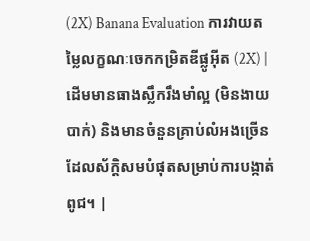(2X) Banana Evaluation ការវាយតម្លៃលក្ខណៈចេកកម្រិតឌីផ្លូអ៊ីត (2X) |
ដើមមានធាងស្លឹករឹងមាំល្អ (មិនងាយបាក់) និងមានចំនួនគ្រាប់លំអងច្រើន ដែលស័ក្តិសមបំផុតសម្រាប់ការបង្កាត់ពូជ។ |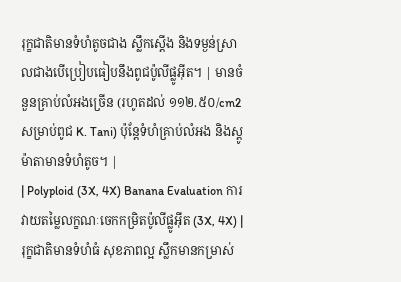រុក្ខជាតិមានទំហំតូចជាង ស្លឹកស្តើង និងទម្ងន់ស្រាលជាងបើប្រៀបធៀបនឹងពូជប៉ូលីផ្លូអ៊ីត។ | មានចំនួនគ្រាប់លំអងច្រើន (រហូតដល់ ១១២.៥០/cm2 សម្រាប់ពូជ K. Tani) ប៉ុន្តែទំហំគ្រាប់លំអង និងស្តូម៉ាតាមានទំហំតូច។ |
| Polyploid (3X, 4X) Banana Evaluation ការវាយតម្លៃលក្ខណៈចេកកម្រិតប៉ូលីផ្លូអ៊ីត (3X, 4X) |
រុក្ខជាតិមានទំហំធំ សុខភាពល្អ ស្លឹកមានកម្រាស់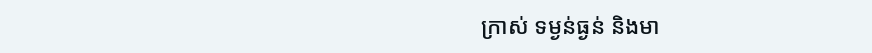ក្រាស់ ទម្ងន់ធ្ងន់ និងមា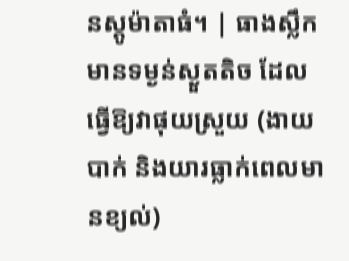នស្តូម៉ាតាធំ។ | ធាងស្លឹកមានទម្ងន់ស្ងួតតិច ដែលធ្វើឱ្យវាផុយស្រួយ (ងាយបាក់ និងយារធ្លាក់ពេលមានខ្យល់)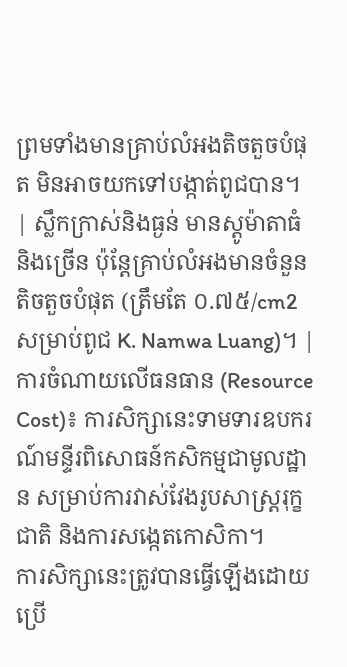ព្រមទាំងមានគ្រាប់លំអងតិចតួចបំផុត មិនអាចយកទៅបង្កាត់ពូជបាន។ | ស្លឹកក្រាស់និងធ្ងន់ មានស្តូម៉ាតាធំ និងច្រើន ប៉ុន្តែគ្រាប់លំអងមានចំនួនតិចតួចបំផុត (ត្រឹមតែ ០.៧៥/cm2 សម្រាប់ពូជ K. Namwa Luang)។ |
ការចំណាយលើធនធាន (Resource Cost)៖ ការសិក្សានេះទាមទារឧបករណ៍មន្ទីរពិសោធន៍កសិកម្មជាមូលដ្ឋាន សម្រាប់ការវាស់វែងរូបសាស្ត្ររុក្ខជាតិ និងការសង្កេតកោសិកា។
ការសិក្សានេះត្រូវបានធ្វើឡើងដោយប្រើ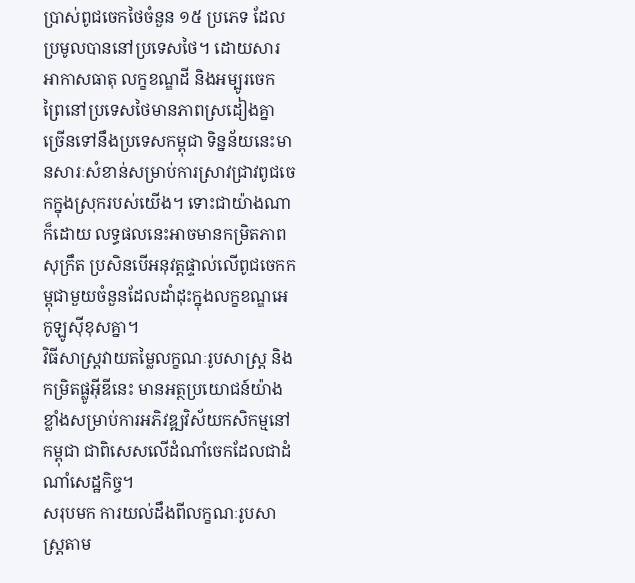ប្រាស់ពូជចេកថៃចំនួន ១៥ ប្រភេទ ដែលប្រមូលបាននៅប្រទេសថៃ។ ដោយសារអាកាសធាតុ លក្ខខណ្ឌដី និងអម្បូរចេកព្រៃនៅប្រទេសថៃមានភាពស្រដៀងគ្នាច្រើនទៅនឹងប្រទេសកម្ពុជា ទិន្នន័យនេះមានសារៈសំខាន់សម្រាប់ការស្រាវជ្រាវពូជចេកក្នុងស្រុករបស់យើង។ ទោះជាយ៉ាងណាក៏ដោយ លទ្ធផលនេះអាចមានកម្រិតភាពសុក្រឹត ប្រសិនបើអនុវត្តផ្ទាល់លើពូជចេកកម្ពុជាមួយចំនួនដែលដាំដុះក្នុងលក្ខខណ្ឌអេកូឡូស៊ីខុសគ្នា។
វិធីសាស្ត្រវាយតម្លៃលក្ខណៈរូបសាស្ត្រ និងកម្រិតផ្លូអ៊ីឌីនេះ មានអត្ថប្រយោជន៍យ៉ាងខ្លាំងសម្រាប់ការអភិវឌ្ឍវិស័យកសិកម្មនៅកម្ពុជា ជាពិសេសលើដំណាំចេកដែលជាដំណាំសេដ្ឋកិច្ច។
សរុបមក ការយល់ដឹងពីលក្ខណៈរូបសាស្ត្រតាម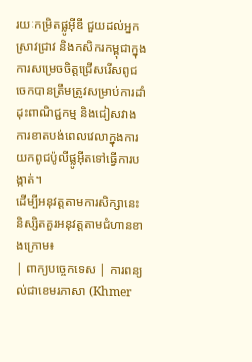រយៈកម្រិតផ្លូអ៊ីឌី ជួយដល់អ្នកស្រាវជ្រាវ និងកសិករកម្ពុជាក្នុងការសម្រេចចិត្តជ្រើសរើសពូជចេកបានត្រឹមត្រូវសម្រាប់ការដាំដុះពាណិជ្ជកម្ម និងជៀសវាងការខាតបង់ពេលវេលាក្នុងការយកពូជប៉ូលីផ្លូអ៊ីតទៅធ្វើការបង្កាត់។
ដើម្បីអនុវត្តតាមការសិក្សានេះ និស្សិតគួរអនុវត្តតាមជំហានខាងក្រោម៖
| ពាក្យបច្ចេកទេស | ការពន្យល់ជាខេមរភាសា (Khmer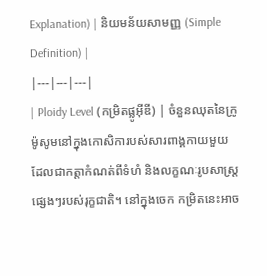Explanation) | និយមន័យសាមញ្ញ (Simple Definition) |
|---|---|---|
| Ploidy Level (កម្រិតផ្លូអ៊ីឌី) | ចំនួនឈុតនៃក្រូម៉ូសូមនៅក្នុងកោសិការបស់សារពាង្គកាយមួយ ដែលជាកត្តាកំណត់ពីទំហំ និងលក្ខណៈរូបសាស្ត្រផ្សេងៗរបស់រុក្ខជាតិ។ នៅក្នុងចេក កម្រិតនេះអាច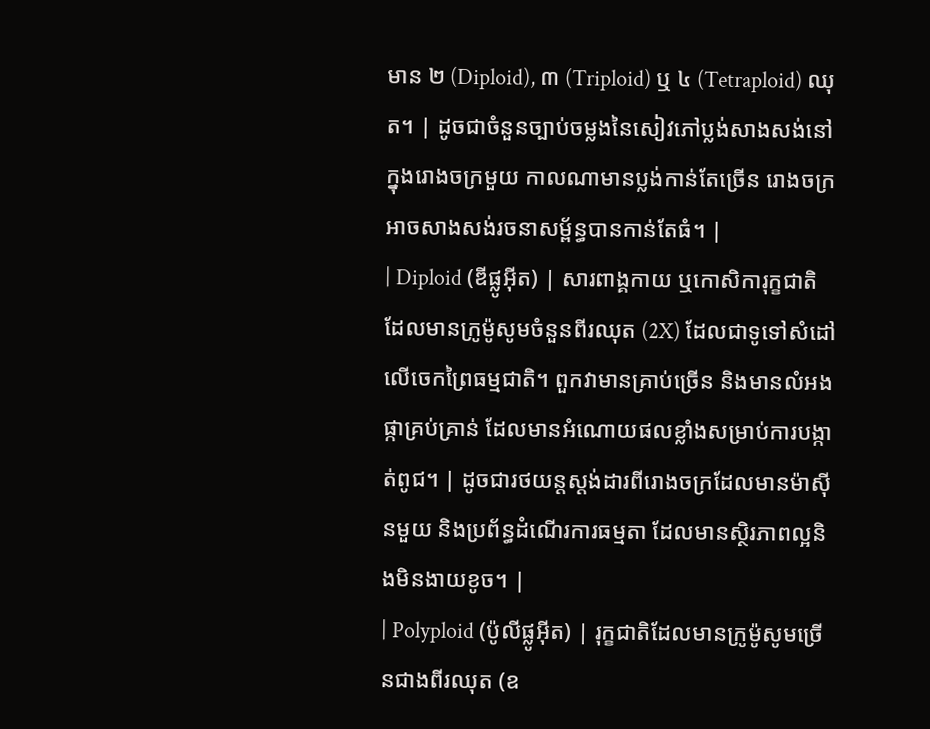មាន ២ (Diploid), ៣ (Triploid) ឬ ៤ (Tetraploid) ឈុត។ | ដូចជាចំនួនច្បាប់ចម្លងនៃសៀវភៅប្លង់សាងសង់នៅក្នុងរោងចក្រមួយ កាលណាមានប្លង់កាន់តែច្រើន រោងចក្រអាចសាងសង់រចនាសម្ព័ន្ធបានកាន់តែធំ។ |
| Diploid (ឌីផ្លូអ៊ីត) | សារពាង្គកាយ ឬកោសិការុក្ខជាតិដែលមានក្រូម៉ូសូមចំនួនពីរឈុត (2X) ដែលជាទូទៅសំដៅលើចេកព្រៃធម្មជាតិ។ ពួកវាមានគ្រាប់ច្រើន និងមានលំអងផ្កាគ្រប់គ្រាន់ ដែលមានអំណោយផលខ្លាំងសម្រាប់ការបង្កាត់ពូជ។ | ដូចជារថយន្តស្តង់ដារពីរោងចក្រដែលមានម៉ាស៊ីនមួយ និងប្រព័ន្ធដំណើរការធម្មតា ដែលមានស្ថិរភាពល្អនិងមិនងាយខូច។ |
| Polyploid (ប៉ូលីផ្លូអ៊ីត) | រុក្ខជាតិដែលមានក្រូម៉ូសូមច្រើនជាងពីរឈុត (ឧ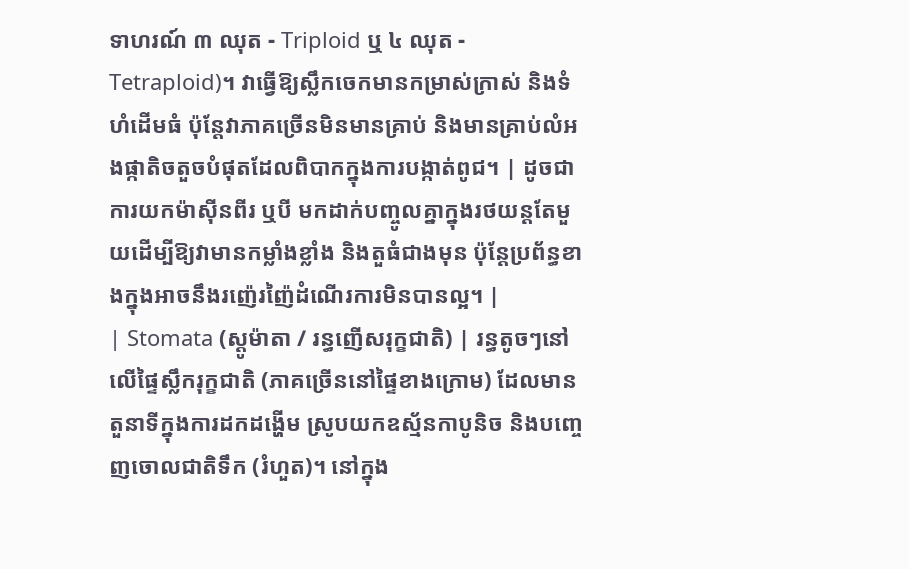ទាហរណ៍ ៣ ឈុត - Triploid ឬ ៤ ឈុត - Tetraploid)។ វាធ្វើឱ្យស្លឹកចេកមានកម្រាស់ក្រាស់ និងទំហំដើមធំ ប៉ុន្តែវាភាគច្រើនមិនមានគ្រាប់ និងមានគ្រាប់លំអងផ្កាតិចតួចបំផុតដែលពិបាកក្នុងការបង្កាត់ពូជ។ | ដូចជាការយកម៉ាស៊ីនពីរ ឬបី មកដាក់បញ្ចូលគ្នាក្នុងរថយន្តតែមួយដើម្បីឱ្យវាមានកម្លាំងខ្លាំង និងតួធំជាងមុន ប៉ុន្តែប្រព័ន្ធខាងក្នុងអាចនឹងរញ៉េរញ៉ៃដំណើរការមិនបានល្អ។ |
| Stomata (ស្តូម៉ាតា / រន្ធញើសរុក្ខជាតិ) | រន្ធតូចៗនៅលើផ្ទៃស្លឹករុក្ខជាតិ (ភាគច្រើននៅផ្ទៃខាងក្រោម) ដែលមានតួនាទីក្នុងការដកដង្ហើម ស្រូបយកឧស្ម័នកាបូនិច និងបញ្ចេញចោលជាតិទឹក (រំហួត)។ នៅក្នុង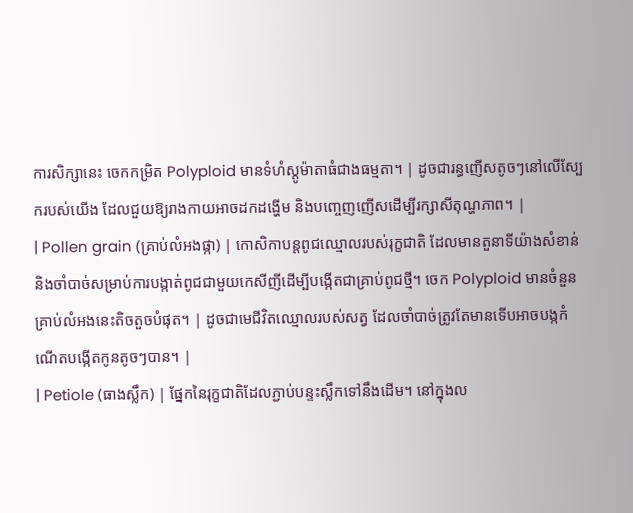ការសិក្សានេះ ចេកកម្រិត Polyploid មានទំហំស្តូម៉ាតាធំជាងធម្មតា។ | ដូចជារន្ធញើសតូចៗនៅលើស្បែករបស់យើង ដែលជួយឱ្យរាងកាយអាចដកដង្ហើម និងបញ្ចេញញើសដើម្បីរក្សាសីតុណ្ហភាព។ |
| Pollen grain (គ្រាប់លំអងផ្កា) | កោសិកាបន្តពូជឈ្មោលរបស់រុក្ខជាតិ ដែលមានតួនាទីយ៉ាងសំខាន់ និងចាំបាច់សម្រាប់ការបង្កាត់ពូជជាមួយកេសីញីដើម្បីបង្កើតជាគ្រាប់ពូជថ្មី។ ចេក Polyploid មានចំនួនគ្រាប់លំអងនេះតិចតួចបំផុត។ | ដូចជាមេជីវិតឈ្មោលរបស់សត្វ ដែលចាំបាច់ត្រូវតែមានទើបអាចបង្កកំណើតបង្កើតកូនតូចៗបាន។ |
| Petiole (ធាងស្លឹក) | ផ្នែកនៃរុក្ខជាតិដែលភ្ជាប់បន្ទះស្លឹកទៅនឹងដើម។ នៅក្នុងល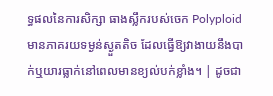ទ្ធផលនៃការសិក្សា ធាងស្លឹករបស់ចេក Polyploid មានភាគរយទម្ងន់ស្ងួតតិច ដែលធ្វើឱ្យវាងាយនឹងបាក់ឬយារធ្លាក់នៅពេលមានខ្យល់បក់ខ្លាំង។ | ដូចជា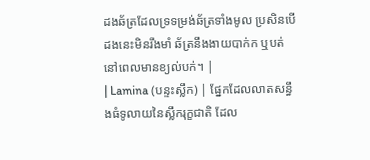ដងឆ័ត្រដែលទ្រទម្រង់ឆ័ត្រទាំងមូល ប្រសិនបើដងនេះមិនរឹងមាំ ឆ័ត្រនឹងងាយបាក់ក ឬបត់នៅពេលមានខ្យល់បក់។ |
| Lamina (បន្ទះស្លឹក) | ផ្នែកដែលលាតសន្ធឹងធំទូលាយនៃស្លឹករុក្ខជាតិ ដែល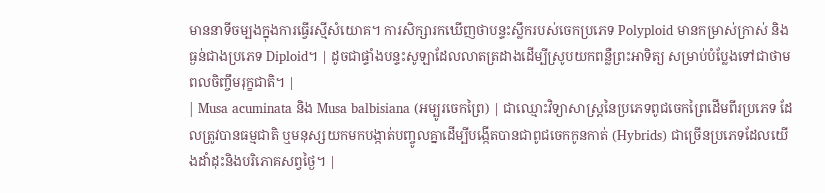មាននាទីចម្បងក្នុងការធ្វើរស្មីសំយោគ។ ការសិក្សារកឃើញថាបន្ទះស្លឹករបស់ចេកប្រភេទ Polyploid មានកម្រាស់ក្រាស់ និងធ្ងន់ជាងប្រភេទ Diploid។ | ដូចជាផ្ទាំងបន្ទះសូឡាដែលលាតត្រដាងដើម្បីស្រូបយកពន្លឺព្រះអាទិត្យ សម្រាប់បំប្លែងទៅជាថាមពលចិញ្ចឹមរុក្ខជាតិ។ |
| Musa acuminata និង Musa balbisiana (អម្បូរចេកព្រៃ) | ជាឈ្មោះវិទ្យាសាស្ត្រនៃប្រភេទពូជចេកព្រៃដើមពីរប្រភេទ ដែលត្រូវបានធម្មជាតិ ឬមនុស្សយកមកបង្កាត់បញ្ចូលគ្នាដើម្បីបង្កើតបានជាពូជចេកកូនកាត់ (Hybrids) ជាច្រើនប្រភេទដែលយើងដាំដុះនិងបរិភោគសព្វថ្ងៃ។ |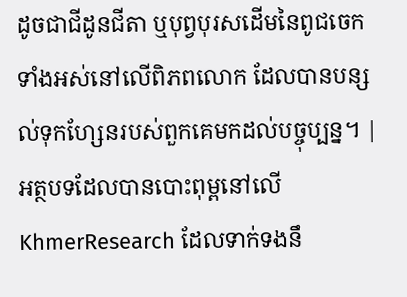ដូចជាជីដូនជីតា ឬបុព្វបុរសដើមនៃពូជចេកទាំងអស់នៅលើពិភពលោក ដែលបានបន្សល់ទុកហ្សែនរបស់ពួកគេមកដល់បច្ចុប្បន្ន។ |
អត្ថបទដែលបានបោះពុម្ពនៅលើ KhmerResearch ដែលទាក់ទងនឹ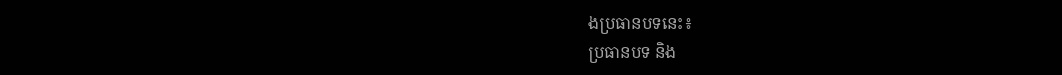ងប្រធានបទនេះ៖
ប្រធានបទ និង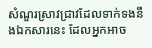សំណួរស្រាវជ្រាវដែលទាក់ទងនឹងឯកសារនេះ ដែលអ្នកអាច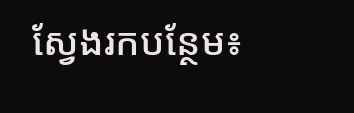ស្វែងរកបន្ថែម៖